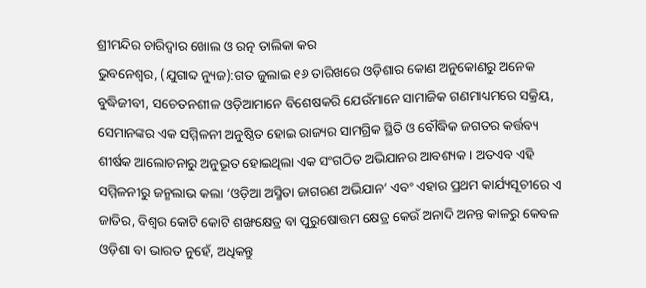ଶ୍ରୀମନ୍ଦିର ଚାରିଦ୍ୱାର ଖୋଲ ଓ ରତ୍ନ ତାଲିକା କର
ଭୁବନେଶ୍ୱର, (ଯୁଗାବ୍ଦ ନ୍ୟୁଜ):ଗତ ଜୁଲାଇ ୧୬ ତାରିଖରେ ଓଡ଼ିଶାର କୋଣ ଅନୁକୋଣରୁ ଅନେକ ବୁଦ୍ଧିଜୀବୀ, ସଚେତନଶୀଳ ଓଡ଼ିଆମାନେ ବିଶେଷକରି ଯେଉଁମାନେ ସାମାଜିକ ଗଣମାଧ୍ୟମରେ ସକ୍ରିୟ, ସେମାନଙ୍କର ଏକ ସମ୍ମିଳନୀ ଅନୁଷ୍ଠିତ ହୋଇ ରାଜ୍ୟର ସାମଗ୍ରିକ ସ୍ଥିତି ଓ ବୌଦ୍ଧିକ ଜଗତର କର୍ତ୍ତବ୍ୟ ଶୀର୍ଷକ ଆଲୋଚନାରୁ ଅନୁଭୂତ ହୋଇଥିଲା ଏକ ସଂଗଠିତ ଅଭିଯାନର ଆବଶ୍ୟକ । ଅତଏବ ଏହି ସମ୍ମିଳନୀରୁ ଜନ୍ମଲାଭ କଲା ‘ଓଡ଼ିଆ ଅସ୍ମିତା ଜାଗରଣ ଅଭିଯାନ’ ଏବଂ ଏହାର ପ୍ରଥମ କାର୍ଯ୍ୟସୂଚୀରେ ଏ ଜାତିର, ବିଶ୍ୱର କୋଟି କୋଟି ଶଙ୍ଖକ୍ଷେତ୍ର ବା ପୁରୁଷୋତ୍ତମ କ୍ଷେତ୍ର କେଉଁ ଅନାଦି ଅନନ୍ତ କାଳରୁ କେବଳ ଓଡ଼ିଶା ବା ଭାରତ ନୁହେଁ, ଅଧିକନ୍ତୁ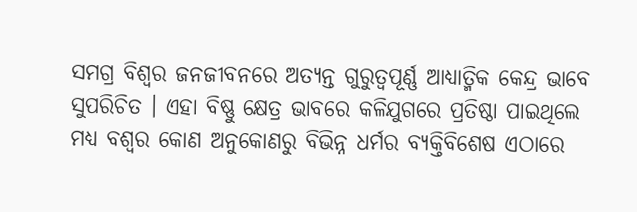ସମଗ୍ର ବିଶ୍ୱର ଜନଜୀବନରେ ଅତ୍ୟନ୍ତ ଗୁରୁତ୍ୱପୂର୍ଣ୍ଣ ଆଧ୍ୟାତ୍ମିକ କେନ୍ଦ୍ର ଭାବେ ସୁପରିଚିତ । ଏହା ବିଷ୍ଣୁ କ୍ଷେତ୍ର ଭାବରେ କଳିଯୁଗରେ ପ୍ରତିଷ୍ଠା ପାଇଥିଲେ ମଧ୍ୟ ବଶ୍ୱର କୋଣ ଅନୁକୋଣରୁ ବିଭିନ୍ନ ଧର୍ମର ବ୍ୟକ୍ତିବିଶେଷ ଏଠାରେ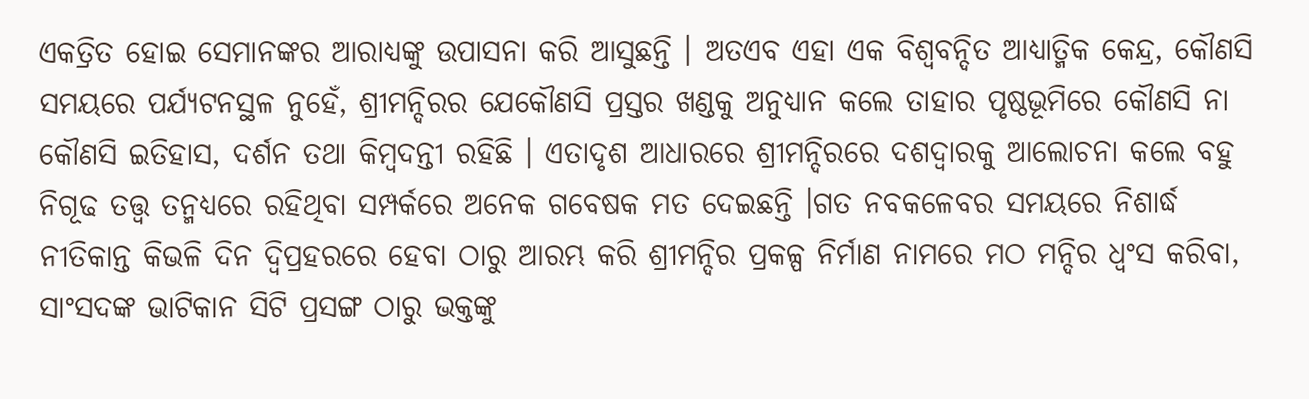ଏକତ୍ରିତ ହୋଇ ସେମାନଙ୍କର ଆରାଧ୍ୟଙ୍କୁ ଉପାସନା କରି ଆସୁଛନ୍ତି । ଅତଏବ ଏହା ଏକ ବିଶ୍ୱବନ୍ଦିତ ଆଧ୍ୟାତ୍ମିକ କେନ୍ଦ୍ର, କୌଣସି ସମୟରେ ପର୍ଯ୍ୟଟନସ୍ଥଳ ନୁହେଁ, ଶ୍ରୀମନ୍ଦିରର ଯେକୌଣସି ପ୍ରସ୍ତର ଖଣ୍ଡକୁ ଅନୁଧ୍ୟାନ କଲେ ତାହାର ପୃଷ୍ଠଭୂମିରେ କୌଣସି ନା କୌଣସି ଇତିହାସ, ଦର୍ଶନ ତଥା କିମ୍ବଦନ୍ତୀ ରହିଛି । ଏତାଦୃଶ ଆଧାରରେ ଶ୍ରୀମନ୍ଦିରରେ ଦଶଦ୍ୱାରକୁ ଆଲୋଚନା କଲେ ବହୁ ନିଗୂଢ ତତ୍ତ୍ୱ ତନ୍ମଧ୍ୟରେ ରହିଥିବା ସମ୍ପର୍କରେ ଅନେକ ଗବେଷକ ମତ ଦେଇଛନ୍ତି ।ଗତ ନବକଳେବର ସମୟରେ ନିଶାର୍ଦ୍ଧ ନୀତିକାନ୍ତ କିଭଳି ଦିନ ଦ୍ୱିପ୍ରହରରେ ହେବା ଠାରୁ ଆରମ୍ଭ କରି ଶ୍ରୀମନ୍ଦିର ପ୍ରକଳ୍ପ ନିର୍ମାଣ ନାମରେ ମଠ ମନ୍ଦିର ଧ୍ୱଂସ କରିବା, ସାଂସଦଙ୍କ ଭାଟିକାନ ସିଟି ପ୍ରସଙ୍ଗ ଠାରୁ ଭକ୍ତଙ୍କୁ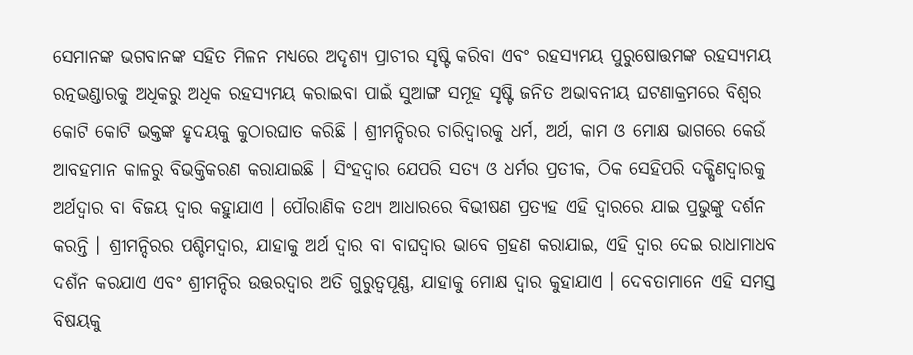ସେମାନଙ୍କ ଭଗବାନଙ୍କ ସହିତ ମିଳନ ମଧ୍ୟରେ ଅଦୃଶ୍ୟ ପ୍ରାଚୀର ସୃଷ୍ଟି କରିବା ଏବଂ ରହସ୍ୟମୟ ପୁରୁଷୋତ୍ତମଙ୍କ ରହସ୍ୟମୟ ରତ୍ନଭଣ୍ଡାରକୁ ଅଧିକରୁ ଅଧିକ ରହସ୍ୟମୟ କରାଇବା ପାଇଁ ସୁଆଙ୍ଗ ସମୂହ ସୃଷ୍ଟି ଜନିତ ଅଭାବନୀୟ ଘଟଣାକ୍ରମରେ ବିଶ୍ୱର କୋଟି କୋଟି ଭକ୍ତଙ୍କ ହୃଦୟକୁ କୁଠାରଘାତ କରିଛି । ଶ୍ରୀମନ୍ଦିରର ଚାରିଦ୍ୱାରକୁ ଧର୍ମ, ଅର୍ଥ, କାମ ଓ ମୋକ୍ଷ ଭାଗରେ କେଉଁ ଆବହମାନ କାଳରୁ ବିଭକ୍ତିକରଣ କରାଯାଇଛି । ସିଂହଦ୍ୱାର ଯେପରି ସତ୍ୟ ଓ ଧର୍ମର ପ୍ରତୀକ, ଠିକ ସେହିପରି ଦକ୍ଷିଣଦ୍ୱାରକୁ ଅର୍ଥଦ୍ୱାର ବା ବିଜୟ ଦ୍ୱାର କହୁାଯାଏ । ପୌରାଣିକ ତଥ୍ୟ ଆଧାରରେ ବିଭୀଷଣ ପ୍ରତ୍ୟହ ଏହି ଦ୍ୱାରରେ ଯାଇ ପ୍ରଭୁଙ୍କୁ ଦର୍ଶନ କରନ୍ତି । ଶ୍ରୀମନ୍ଦିରର ପଶ୍ଚିମଦ୍ୱାର, ଯାହାକୁ ଅର୍ଥ ଦ୍ୱାର ବା ବାଘଦ୍ୱାର ଭାବେ ଗ୍ରହଣ କରାଯାଇ, ଏହି ଦ୍ୱାର ଦେଇ ରାଧାମାଧବ ଦଶଁନ କରଯାଏ ଏବଂ ଶ୍ରୀମନ୍ଦିର ଉତ୍ତରଦ୍ୱାର ଅତି ଗୁରୁତ୍ୱପୂଣ୍ଣ, ଯାହାକୁ ମୋକ୍ଷ ଦ୍ୱାର କୁହାଯାଏ । ଦେବତାମାନେ ଏହି ସମସ୍ତ ବିଷୟକୁ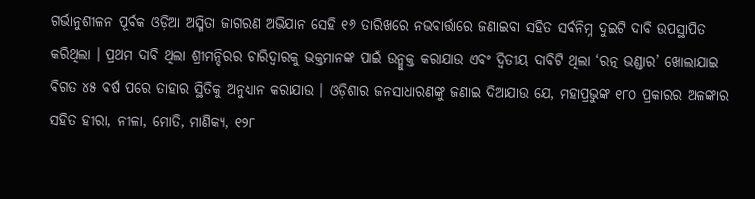ଗର୍ଭାନୁଶୀଳନ ପୂର୍ବକ ଓଡ଼ିଆ ଅସ୍ମିତା ଜାଗରଣ ଅଭିଯାନ ସେହି ୧୬ ତାରିଖରେ ନଭବାର୍ତ୍ତାରେ ଜଣାଇବା ସହିତ ସର୍ବନିମ୍ନ ଦୁଇଟି ଦାବି ଉପସ୍ଥାପିତ କରିଥିଲା । ପ୍ରଥମ ଦାବି ଥିଲା ଶ୍ରୀମନ୍ଦିରର ଚାରିଦ୍ୱାରକୁ ଭକ୍ତମାନଙ୍କ ପାଇଁ ଉନ୍ମୁକ୍ତ କରାଯାଉ ଏବଂ ଦ୍ୱିତୀୟ ଦାବିଟି ଥିଲା ‘ରତ୍ନ ଭଣ୍ଡାର’ ଖୋଲାଯାଇ ବିଗତ ୪୫ ବର୍ଷ ପରେ ତାହାର ସ୍ଥିତିକୁ ଅନୁଧ୍ୟାନ କରାଯାଉ । ଓଡ଼ିଶାର ଜନସାଧାରଣଙ୍କୁ ଜଣାଇ ଦିଆଯାଉ ଯେ, ମହାପ୍ରଭୁଙ୍କ ୧୮୦ ପ୍ରକାରର ଅଳଙ୍କାର ସହିତ ହୀରା, ନୀଳା, ମୋତି, ମାଣିକ୍ୟ, ୧୨୮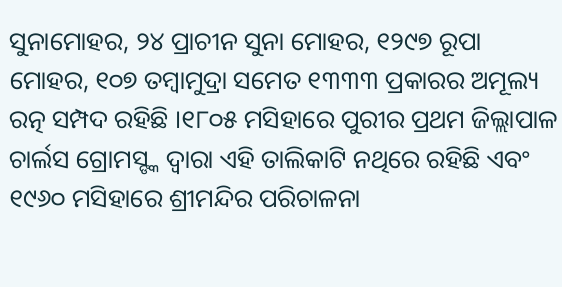ସୁନାମୋହର, ୨୪ ପ୍ରାଚୀନ ସୁନା ମୋହର, ୧୨୯୭ ରୂପା ମୋହର, ୧୦୭ ତମ୍ବାମୁଦ୍ରା ସମେତ ୧୩୩୩ ପ୍ରକାରର ଅମୂଲ୍ୟ ରତ୍ନ ସମ୍ପଦ ରହିଛି ।୧୮୦୫ ମସିହାରେ ପୁରୀର ପ୍ରଥମ ଜିଲ୍ଲାପାଳ ଚାର୍ଲସ ଗ୍ରୋମସ୍ଙ୍କ ଦ୍ୱାରା ଏହି ତାଲିକାଟି ନଥିରେ ରହିଛି ଏବଂ ୧୯୬୦ ମସିହାରେ ଶ୍ରୀମନ୍ଦିର ପରିଚାଳନା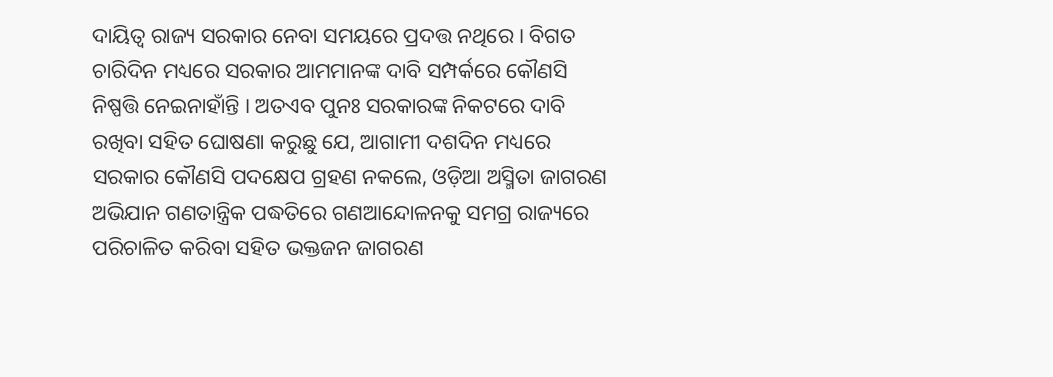ଦାୟିତ୍ୱ ରାଜ୍ୟ ସରକାର ନେବା ସମୟରେ ପ୍ରଦତ୍ତ ନଥିରେ । ବିଗତ ଚାରିଦିନ ମଧ୍ୟରେ ସରକାର ଆମମାନଙ୍କ ଦାବି ସମ୍ପର୍କରେ କୌଣସି ନିଷ୍ପତ୍ତି ନେଇନାହାଁନ୍ତି । ଅତଏବ ପୁନଃ ସରକାରଙ୍କ ନିକଟରେ ଦାବି ରଖିବା ସହିତ ଘୋଷଣା କରୁଛୁ ଯେ, ଆଗାମୀ ଦଶଦିନ ମଧ୍ୟରେ ସରକାର କୌଣସି ପଦକ୍ଷେପ ଗ୍ରହଣ ନକଲେ, ଓଡ଼ିଆ ଅସ୍ମିତା ଜାଗରଣ ଅଭିଯାନ ଗଣତାନ୍ତ୍ରିକ ପଦ୍ଧତିରେ ଗଣଆନ୍ଦୋଳନକୁ ସମଗ୍ର ରାଜ୍ୟରେ ପରିଚାଳିତ କରିବା ସହିତ ଭକ୍ତଜନ ଜାଗରଣ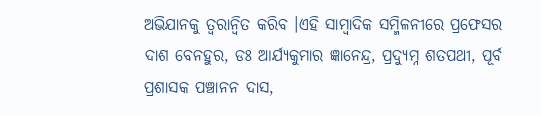ଅଭିଯାନକୁ ତ୍ୱରାନ୍ୱିତ କରିବ ।ଏହି ସାମ୍ବାଦିକ ସମ୍ମିଳନୀରେ ପ୍ରଫେସର ଦାଶ ବେନହୁର, ଡଃ ଆର୍ଯ୍ୟକୁମାର ଜ୍ଞାନେନ୍ଦ୍ର, ପ୍ରଦ୍ୟୁମ୍ନ ଶତପଥୀ, ପୂର୍ବ ପ୍ରଶାସକ ପଞ୍ଚାନନ ଦାସ,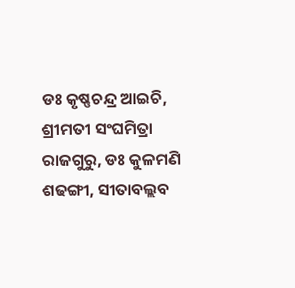ଡଃ କୃଷ୍ଣଚନ୍ଦ୍ର ଆଇଚି, ଶ୍ରୀମତୀ ସଂଘମିତ୍ରା ରାଜଗୁରୁ, ଡଃ କୁଳମଣି ଶଢଙ୍ଗୀ, ସୀତାବଲ୍ଲବ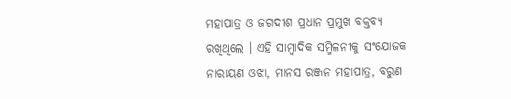ମହାପାତ୍ର ଓ ଜଗଦୀଶ ପ୍ରଧାନ ପ୍ରମୁଖ ବକ୍ତବ୍ୟ ରଖିଥିଲେ । ଏହି ସାମ୍ବାଦିକ ସମ୍ମିଳନୀକୁ ସଂଯୋଜକ ନାରାୟଣ ଓଝା, ମାନସ ରଞ୍ଜନ ମହାପାତ୍ର, ବରୁଣ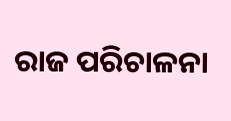ରାଜ ପରିଚାଳନା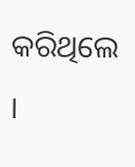କରିଥିଲେ ।